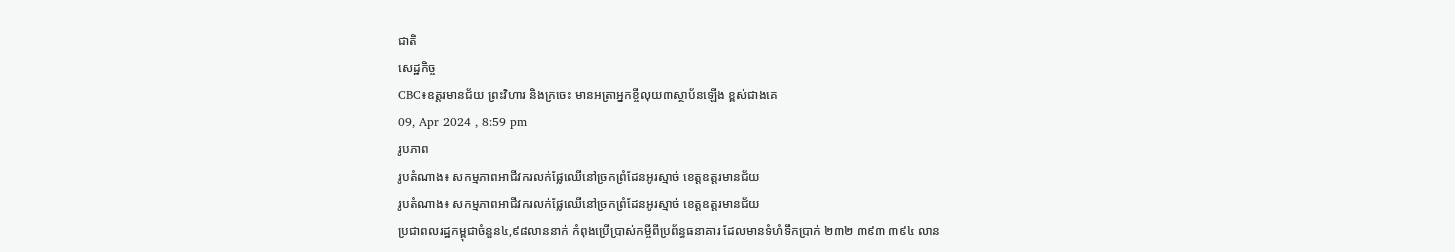ជាតិ
សេដ្ឋកិច្ច
CBC៖ឧត្តរមានជ័យ ព្រះវិហារ និងក្រចេះ មានអត្រាអ្នកខ្ចីលុយ៣ស្ថាប័នឡើង ខ្ពស់ជាងគេ
09, Apr 2024 , 8:59 pm
រូបភាព
រូបតំណាង៖ សកម្មភាពអាជីវករលក់ផ្លែឈើនៅច្រកព្រំដែនអូរស្មាច់ ខេត្តឧត្តរមានជ័យ
រូបតំណាង៖ សកម្មភាពអាជីវករលក់ផ្លែឈើនៅច្រកព្រំដែនអូរស្មាច់ ខេត្តឧត្តរមានជ័យ
ប្រជាពលរដ្ឋកម្ពុជាចំនួន៤,៩៨លាននាក់ កំពុងប្រើប្រាស់កម្ចីពីប្រព័ន្ធធនាគារ ដែលមានទំហំទឹកប្រាក់ ២៣២ ៣៩៣ ៣៩៤ លាន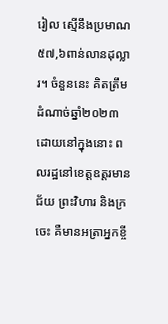រៀល ស្មើនឹងប្រមាណ៥៧,៦ពាន់លានដុល្លារ។ ចំនួននេះ គិតត្រឹមដំណាច់ឆ្នាំ២០២៣ ដោយនៅក្នុងនោះ ពលរដ្ឋនៅខេត្តឧត្តរមានជ័យ ព្រះវិហារ និងក្រចេះ គឺមានអត្រាអ្នកខ្ចី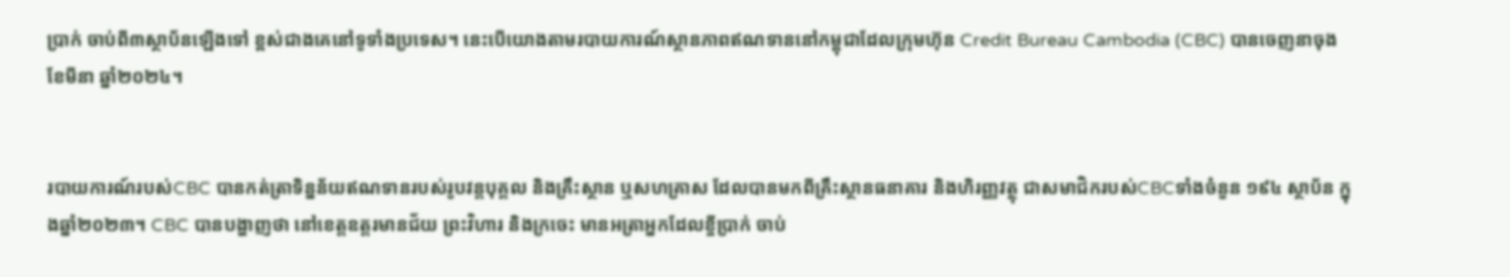ប្រាក់ ចាប់ពី៣ស្ថាប័នឡើងទៅ ខ្ពស់ជាងគេនៅទូទាំងប្រទេស។ នេះបើយោងតាមរបាយការណ៍ស្ថានភាពឥណទាននៅកម្ពុជាដែលក្រុមហ៊ុន Credit Bureau Cambodia (CBC) បានចេញនាចុងខែមីនា ឆ្នាំ២០២៤។


របាយការណ៍របស់CBC បានកត់ត្រាទិន្នន័យឥណទានរបស់រូបវន្តបុគ្គល និងគ្រឹះស្ថាន ឬសហគ្រាស ដែលបានមកពីគ្រឹះស្ថានធនាគារ និងហិរញ្ញវត្ថុ ជាសមាជិករបស់CBCទាំងចំនួន ១៩៤ ស្ថាប័ន ក្នុងឆ្នាំ២០២៣។ CBC បានបង្ហាញថា នៅខេត្តឧត្តរមានជ័យ ព្រះវិហារ និងក្រចេះ មានអត្រាអ្នកដែលខ្ចីប្រាក់ ចាប់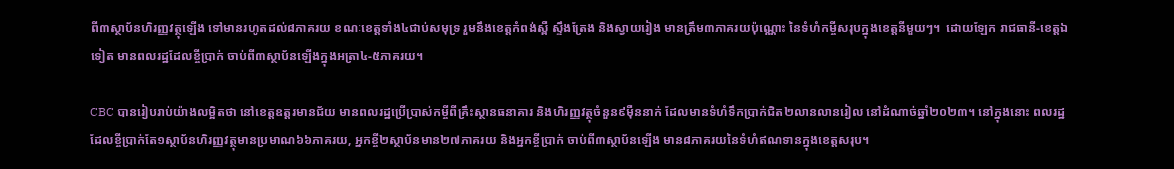ពី៣ស្ថាប័នហិរញ្ញវត្ថុឡើង ទៅមានរហូតដល់៨ភាគរយ ខណៈខេត្តទាំង៤ជាប់សមុទ្រ រួមនឹងខេត្តកំពង់ស្ពឺ ស្ទឹងត្រែង និងស្វាយរៀង មានត្រឹម៣ភាគរយប៉ុណ្ណោះ នៃទំហំកម្ចីសរុបក្នុងខេត្តនីមួយៗ។  ដោយឡែក រាជធានី-ខេត្តឯទៀត មានពលរដ្ឋដែលខ្ចីប្រាក់ ចាប់ពី៣ស្ថាប័នឡើងក្នុងអត្រា៤-៥ភាគរយ។

CBC បានរៀបរាប់យ៉ាងលម្អិតថា នៅខេត្តឧត្តរមានជ័យ មានពលរដ្ឋប្រើប្រាស់កម្ចីពីគ្រឹះស្ថានធនាគារ និងហិរញ្ញវត្ថុចំនួន៩ម៉ឺននាក់ ដែលមានទំហំទឹកប្រាក់ជិត២លានលានរៀល នៅដំណាច់ឆ្នាំ២០២៣។ នៅក្នុងនោះ ពលរដ្ឋដែលខ្ចីប្រាក់តែ១ស្ថាប័នហិរញ្ញវត្ថុមានប្រមាណ៦៦ភាគរយ, អ្នកខ្ចី២ស្ថាប័នមាន២៧ភាគរយ និងអ្នកខ្ចីប្រាក់ ចាប់ពី៣ស្ថាប័នឡើង មាន៨ភាគរយនៃទំហំឥណទានក្នុងខេត្តសរុប។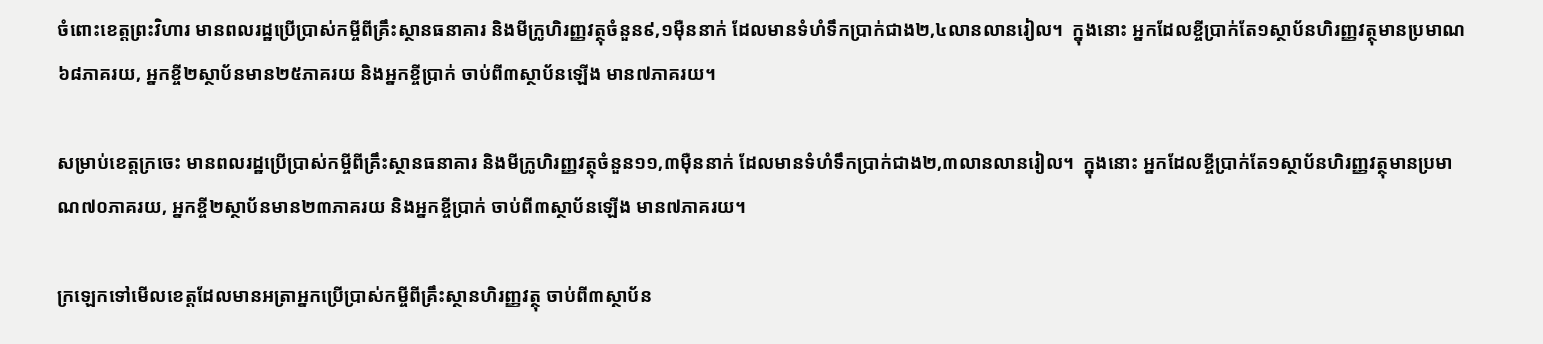ចំពោះខេត្តព្រះវិហារ មានពលរដ្ឋប្រើប្រាស់កម្ចីពីគ្រឹះស្ថានធនាគារ និងមីក្រូហិរញ្ញវត្ថុចំនួន៩,១ម៉ឺននាក់ ដែលមានទំហំទឹកប្រាក់ជាង២,៤លានលានរៀល។  ក្នុងនោះ អ្នកដែលខ្ចីប្រាក់តែ១ស្ថាប័នហិរញ្ញវត្ថុមានប្រមាណ៦៨ភាគរយ, អ្នកខ្ចី២ស្ថាប័នមាន២៥ភាគរយ និងអ្នកខ្ចីប្រាក់ ចាប់ពី៣ស្ថាប័នឡើង មាន៧ភាគរយ។

សម្រាប់ខេត្តក្រចេះ មានពលរដ្ឋប្រើប្រាស់កម្ចីពីគ្រឹះស្ថានធនាគារ និងមីក្រូហិរញ្ញវត្ថុចំនួន១១,៣ម៉ឺននាក់ ដែលមានទំហំទឹកប្រាក់ជាង២,៣លានលានរៀល។  ក្នុងនោះ អ្នកដែលខ្ចីប្រាក់តែ១ស្ថាប័នហិរញ្ញវត្ថុមានប្រមាណ៧០ភាគរយ, អ្នកខ្ចី២ស្ថាប័នមាន២៣ភាគរយ និងអ្នកខ្ចីប្រាក់ ចាប់ពី៣ស្ថាប័នឡើង មាន៧ភាគរយ។

ក្រឡេកទៅមើលខេត្តដែលមានអត្រាអ្នកប្រើប្រាស់កម្ចីពីគ្រឹះស្ថានហិរញ្ញវត្ថុ ចាប់ពី៣ស្ថាប័ន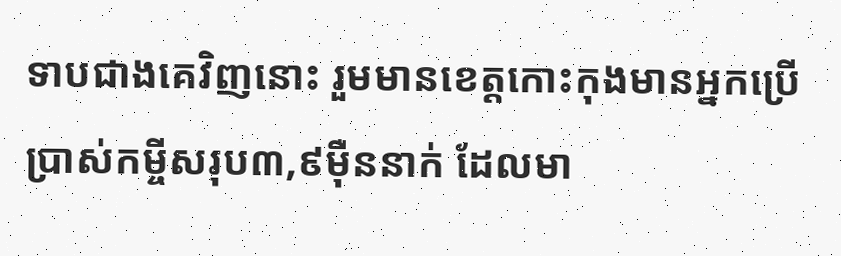ទាបជាងគេវិញនោះ រួមមានខេត្តកោះកុងមានអ្នកប្រើប្រាស់កម្ចីសរុប៣,៩ម៉ឺននាក់ ដែលមា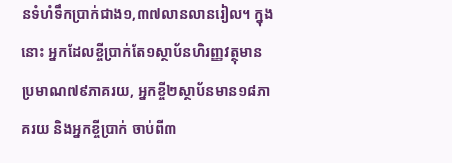នទំហំទឹកប្រាក់ជាង១,៣៧លានលានរៀល។ ក្នុងនោះ អ្នកដែលខ្ចីប្រាក់តែ១ស្ថាប័នហិរញ្ញវត្ថុមានប្រមាណ៧៩ភាគរយ, អ្នកខ្ចី២ស្ថាប័នមាន១៨ភាគរយ និងអ្នកខ្ចីប្រាក់ ចាប់ពី៣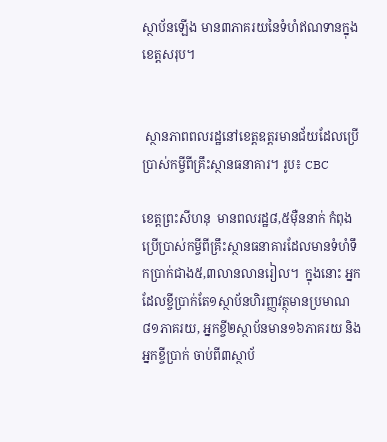ស្ថាប័នឡើង មាន៣ភាគរយនៃទំហំឥណទានក្នុងខេត្តសរុប។


 ស្ថានភាពពលរដ្ឋនៅខេត្តឧត្តរមានជ័យដែលប្រើប្រាស់កម្ចីពីគ្រឹះស្ថានធនាគារ។ រូប៖ CBC

ខេត្តព្រះសីហនុ  មានពលរដ្ឋ៨,៥ម៉ឺននាក់ កំពុងប្រើប្រាស់កម្ចីពីគ្រឹះស្ថានធនាគារដែលមានទំហំទឹកប្រាក់ជាង៥,៣លានលានរៀល។  ក្នុងនោះ អ្នកដែលខ្ចីប្រាក់តែ១ស្ថាប័នហិរញ្ញវត្ថុមានប្រមាណ៨១ភាគរយ, អ្នកខ្ចី២ស្ថាប័នមាន១៦ភាគរយ និងអ្នកខ្ចីប្រាក់ ចាប់ពី៣ស្ថាប័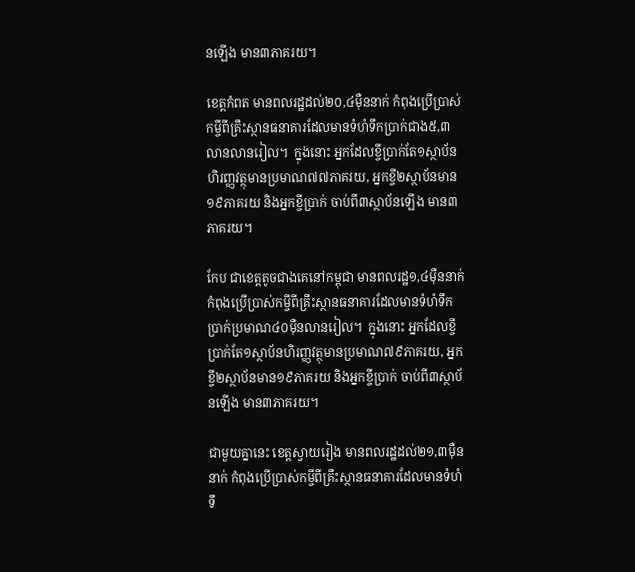នឡើង មាន៣ភាគរយ។

ខេត្តកំពត មានពលរដ្ឋដល់២០,៤ម៉ឺននាក់ កំពុងប្រើប្រាស់កម្ចីពីគ្រឹះស្ថានធនាគារដែលមានទំហំទឹកប្រាក់ជាង៥,៣លានលានរៀល។  ក្នុងនោះ អ្នកដែលខ្ចីប្រាក់តែ១ស្ថាប័នហិរញ្ញវត្ថុមានប្រមាណ៧៧ភាគរយ, អ្នកខ្ចី២ស្ថាប័នមាន១៩ភាគរយ និងអ្នកខ្ចីប្រាក់ ចាប់ពី៣ស្ថាប័នឡើង មាន៣ភាគរយ។

កែប ជាខេត្តតូចជាងគេនៅកម្ពុជា មានពលរដ្ឋ១,៤ម៉ឺននាក់ កំពុងប្រើប្រាស់កម្ចីពីគ្រឹះស្ថានធនាគារដែលមានទំហំទឹកប្រាក់ប្រមាណ៤០ម៉ឺនលានរៀល។  ក្នុងនោះ អ្នកដែលខ្ចីប្រាក់តែ១ស្ថាប័នហិរញ្ញវត្ថុមានប្រមាណ៧៩ភាគរយ, អ្នកខ្ចី២ស្ថាប័នមាន១៩ភាគរយ និងអ្នកខ្ចីប្រាក់ ចាប់ពី៣ស្ថាប័នឡើង មាន៣ភាគរយ។

ជាមួយគ្នានេះ ខេត្តស្វាយរៀង មានពលរដ្ឋដល់២១,៣ម៉ឺននាក់ កំពុងប្រើប្រាស់កម្ចីពីគ្រឹះស្ថានធនាគារដែលមានទំហំទឹ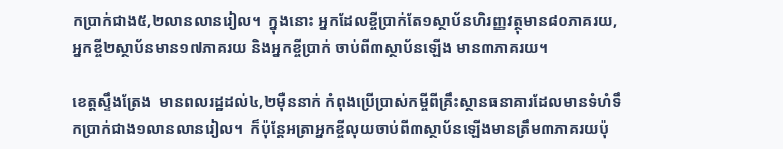កប្រាក់ជាង៥,២លានលានរៀល។  ក្នុងនោះ អ្នកដែលខ្ចីប្រាក់តែ១ស្ថាប័នហិរញ្ញវត្ថុមាន៨០ភាគរយ, អ្នកខ្ចី២ស្ថាប័នមាន១៧ភាគរយ និងអ្នកខ្ចីប្រាក់ ចាប់ពី៣ស្ថាប័នឡើង មាន៣ភាគរយ។

ខេត្តស្ទឹងត្រែង  មានពលរដ្ឋដល់៤,២ម៉ឺននាក់ កំពុងប្រើប្រាស់កម្ចីពីគ្រឹះស្ថានធនាគារដែលមានទំហំទឹកប្រាក់ជាង១លានលានរៀល។  ក៏ប៉ុន្តែអត្រាអ្នកខ្ចីលុយចាប់ពី៣ស្ថាប័នឡើងមានត្រឹម៣ភាគរយប៉ុ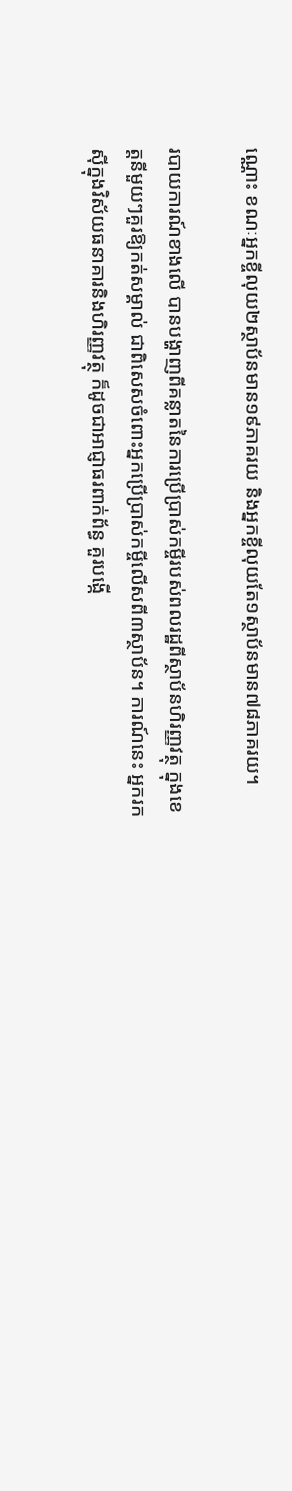ណ្ណោះ ខណៈអ្នកខ្ចីលុយ២ស្ថាប័នមាន១៩ភាគរយ និងអ្នកខ្ចីលុយតែ១ស្ថាប័នមាន៧៨ភាគរយ។

របាយការណ៍ខាងលើ បានបង្ហាញពីគន្លាតនៃការប្រើប្រាស់កម្ចីរបស់ពលរដ្ឋពីស្ថាប័នហិរញ្ញវត្ថុ ក្នុងខេត្តនីមួយៗគួរឱ្យកត់សម្គាល់ ជាពិសេសចំពោះអ្នកប្រើប្រាស់កម្ចីលើសពី៣ស្ថាប័ន។ ការណ៍នេះ អ្នករកស៊ីក្នុងវិស័យធនាគារនិងហិរញ្ញវត្ថុ ក៏ដូចជាអាជ្ញាធរពាក់ព័ន្ធ គួរបង្កើ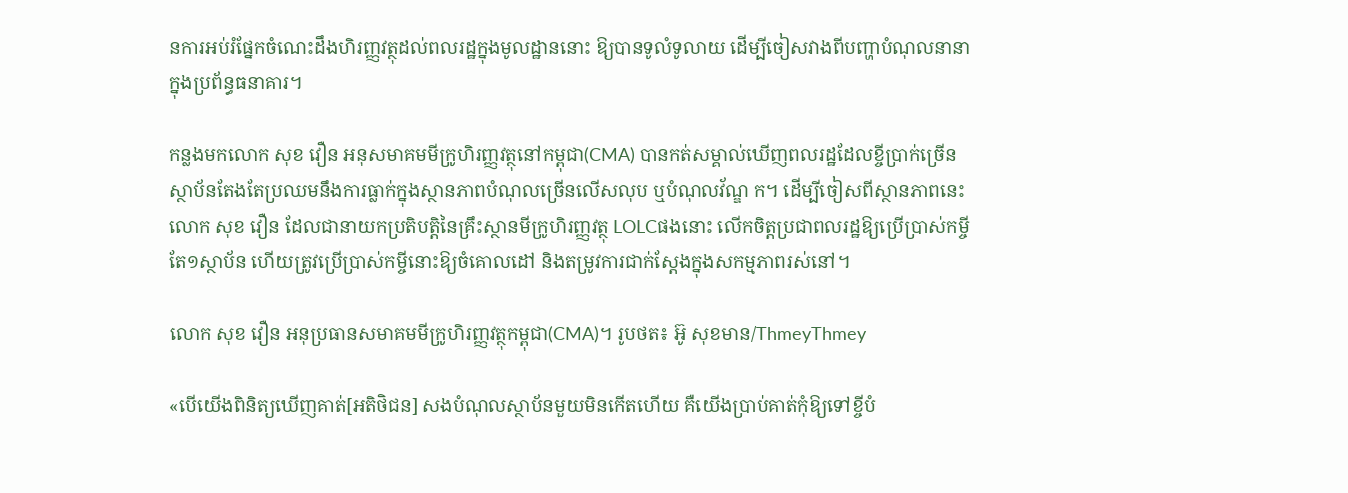នការអប់រំផ្នែកចំណេះដឹងហិរញ្ញវត្ថុដល់ពលរដ្ឋក្នុងមូលដ្ឋាននោះ ឱ្យបានទូលំទូលាយ ដើម្បីចៀសវាងពីបញ្ហាបំណុលនានាក្នុងប្រព័ន្ធធនាគារ។

កន្លងមកលោក សុខ វឿន អនុសមាគមមីក្រូហិរញ្ញវត្ថុនៅកម្ពុជា(CMA) បានកត់សម្គាល់ឃើញពលរដ្ឋដែលខ្ចីប្រាក់ច្រើនស្ថាប័នតែងតែប្រឈមនឹងការធ្លាក់ក្នុងស្ថានភាពបំណុលច្រើនលើសលុប ឬបំណុលវ័ណ្ឌ ក។ ដើម្បីចៀសពីស្ថានភាពនេះ លោក សុខ វឿន ដែលជានាយកប្រតិបត្តិនៃគ្រឹះស្ថានមីក្រូហិរញ្ញវត្ថុ LOLCផងនោះ លើកចិត្តប្រជាពលរដ្ឋឱ្យប្រើប្រាស់កម្ចីតែ១ស្ថាប័ន ហើយត្រូវប្រើប្រាស់កម្ចីនោះឱ្យចំគោលដៅ និងតម្រូវការជាក់ស្តែងក្នុងសកម្មភាពរស់នៅ។

លោក សុខ វឿន អនុប្រធានសមាគមមីក្រូហិរញ្ញវត្ថុកម្ពុជា(CMA)។ រូបថត៖ អ៊ូ សុខមាន/ThmeyThmey

«បើយើងពិនិត្យឃើញគាត់[អតិថិជន] សងបំណុលស្ថាប័នមួយមិនកើតហើយ គឺយើងប្រាប់គាត់កុំឱ្យទៅខ្ចីបំ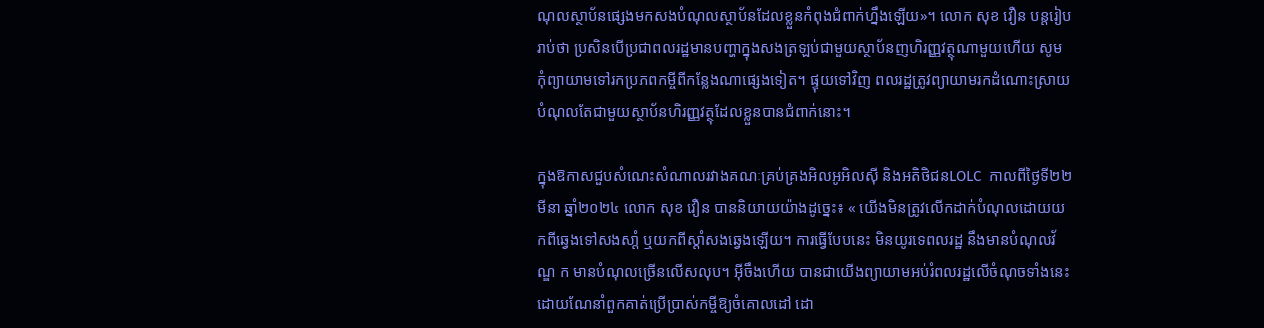ណុលស្ថាប័នផ្សេងមកសងបំណុលស្ថាប័នដែលខ្លួនកំពុងជំពាក់ហ្នឹងឡើយ»។ លោក សុខ វឿន បន្តរៀបរាប់ថា ប្រសិនបើប្រជាពលរដ្ឋមានបញ្ហាក្នុងសងត្រឡប់ជាមួយស្ថាប័នញហិរញ្ញវត្ថុណាមួយហើយ សូមកុំព្យាយាមទៅរកប្រភពកម្ចីពីកន្លែងណាផ្សេងទៀត។ ផ្ទុយទៅវិញ ពលរដ្ឋត្រូវព្យាយាមរកដំណោះស្រាយបំណុលតែជាមួយស្ថាប័នហិរញ្ញវត្ថុដែលខ្លួនបានជំពាក់នោះ។

ក្នុងឱកាសជួបសំណេះសំណាលរវាងគណៈគ្រប់គ្រងអិលអូអិលស៊ី និងអតិថិជនLOLC  កាលពីថ្ងៃទី២២មីនា ឆ្នាំ២០២៤ លោក សុខ វឿន បាននិយាយយ៉ាងដូច្នេះ៖ « យើងមិនត្រូវលើកដាក់បំណុលដោយយកពីឆ្វេងទៅសងសាំ្ត ឬយកពីស្តាំសងឆ្វេងឡើយ។ ការធ្វើបែបនេះ មិនយូរទេពលរដ្ឋ នឹងមានបំណុលវ័ណ្ឌ ក មានបំណុលច្រើនលើសលុប។ អ៊ីចឹងហើយ បានជាយើងព្យាយាមអប់រំពលរដ្ឋលើចំណុចទាំងនេះ ដោយណែនាំពួកគាត់ប្រើប្រាស់កម្ចីឱ្យចំគោលដៅ ដោ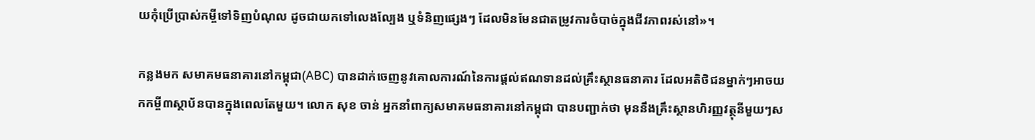យកុំប្រើប្រាស់កម្ចីទៅទិញបំណុល ដូចជាយកទៅលេងល្បែង ឬទំនិញផ្សេងៗ ដែលមិនមែនជាតម្រូវការចំបាច់ក្នុងជីវភាពរស់នៅ»។

កន្លងមក សមាគមធនាគារនៅកម្ពុជា(ABC) បានដាក់ចេញនូវគោលការណ៍នៃការផ្តល់ឥណទានដល់គ្រឹះស្ថានធនាគារ ដែលអតិថិជនម្នាក់ៗអាចយកកម្ចី៣ស្ថាប័នបានក្នុងពេលតែមួយ។ លោក សុខ ចាន់ អ្នកនាំពាក្យសមាគមធនាគារនៅកម្ពុជា បានបញ្ជាក់ថា មុននឹងគ្រឹះស្ថានហិរញ្ញវត្ថុនីមួយៗស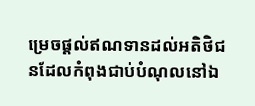ម្រេចផ្តល់ឥណទានដល់អតិថិជនដែលកំពុងជាប់បំណុលនៅឯ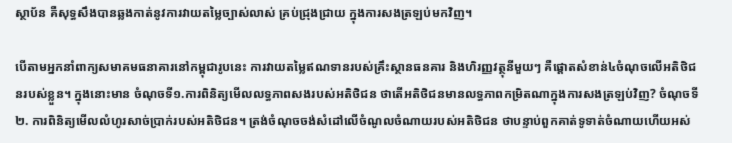ស្ថាប័ន គឺសុទ្ធសឹងបានឆ្លងកាត់នូវការវាយតម្លៃច្បាស់លាស់ គ្រប់ជ្រុងជ្រាយ ក្នុងការសងត្រឡប់មកវិញ។

បើតាមអ្នកនាំពាក្យសមាគមធនាគារនៅកម្ពុជារូបនេះ ការវាយតម្លៃឥណទានរបស់គ្រឹះស្ថានធនគារ និងហិរញ្ញវត្ថុនីមួយៗ គឺផ្តោតសំខាន់៤ចំណុចលើអតិថិជនរបស់ខ្លួន។ ក្នុងនោះមាន ចំណុចទី១.ការពិនិត្យមើលលទ្ធភាពសងរបស់អតិថិជន ថាតើអតិថិជនមានលទ្ធភាពកម្រិតណាក្នុងការសងត្រឡប់វិញ? ចំណុចទី២. ការពិនិត្យមើលលំហូរសាច់ប្រាក់របស់អតិថិជន។ ត្រង់ចំណុចចង់សំដៅលើចំណូលចំណាយរបស់អតិថិជន ថាបន្ទាប់ពួកគាត់ទូទាត់ចំណាយហើយអស់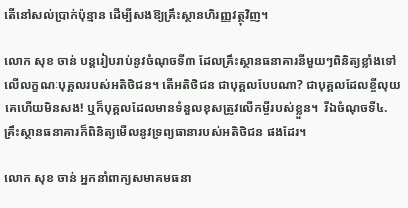តើនៅសល់ប្រាក់ប៉ុន្មាន ដើម្បីសងឱ្យគ្រឹះស្ថានហិរញ្ញវត្ថុវិញ។

លោក សុខ ចាន់ បន្តរៀបរាប់នូវចំណុចទី៣ ដែលគ្រឹះស្ថានធនាគារនីមួយៗពិនិត្យខ្លាំងទៅលើលក្ខណៈបុគ្គលរបស់អតិថិជន។ តើអតិថិជន ជាបុគ្គលបែបណា? ជាបុគ្គលដែលខ្ចីលុយគេហើយមិនសង! ឬក៏បុគ្គលដែលមានទំនួលខុសត្រូវលើកម្ចីរបស់ខ្លួន។  រីឯចំណុចទី៤. គ្រឹះស្ថានធនាគារក៏ពិនិត្យមើលនូវទ្រព្យធានារបស់អតិថិជន ផងដែរ។

លោក សុខ ចាន់ អ្នកនាំពាក្យសមាគមធនា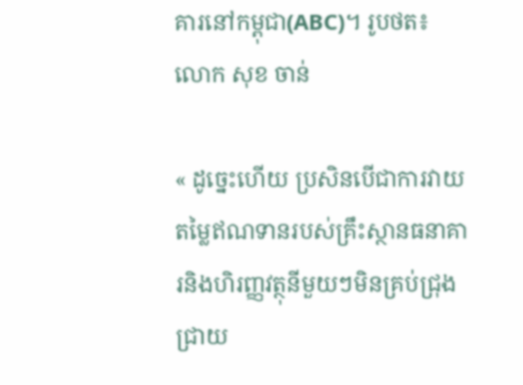គារនៅកម្ពុជា(ABC)។ រូបថត៖ លោក សុខ ចាន់

« ដូច្នេះហើយ ប្រសិនបើជាការវាយតម្លៃឥណទានរបស់គ្រឹះស្ថានធនាគារនិងហិរញ្ញវត្ថុនីមួយៗមិនគ្រប់ជ្រុងជ្រាយ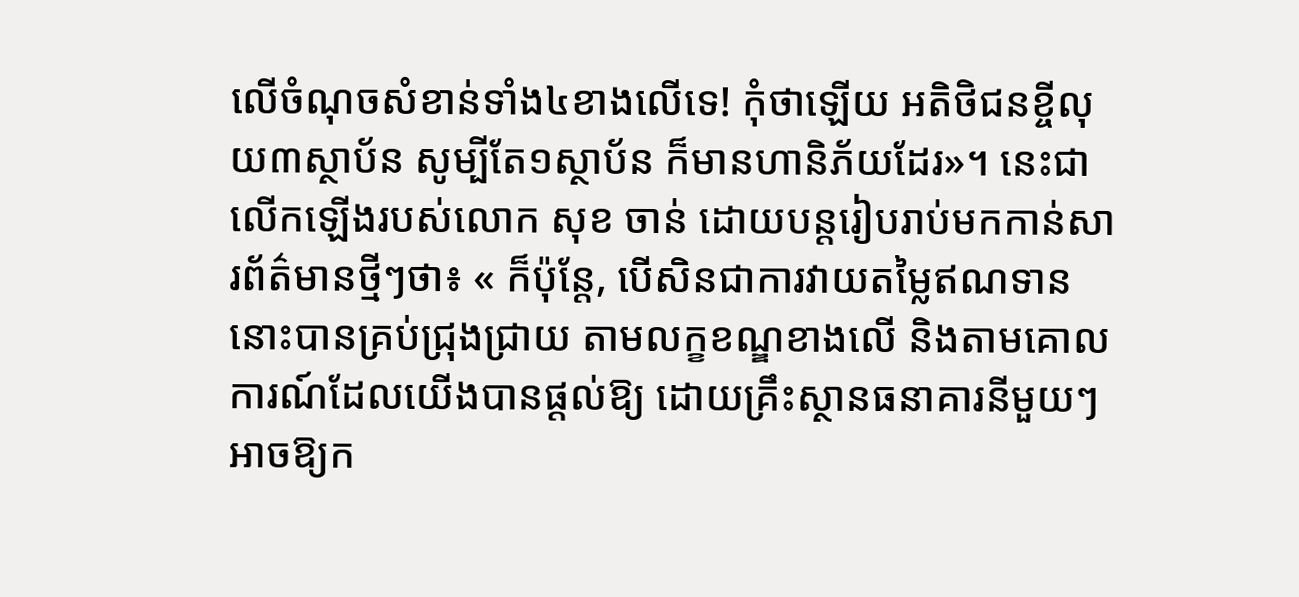លើចំណុចសំខាន់ទាំង៤ខាងលើទេ! កុំថាឡើយ អតិថិជនខ្ចីលុយ៣ស្ថាប័ន សូម្បីតែ១ស្ថាប័ន ក៏មានហានិភ័យដែរ»។ នេះជាលើកឡើងរបស់លោក សុខ ចាន់ ដោយបន្តរៀបរាប់មកកាន់សារព័ត៌មានថ្មីៗថា៖ « ក៏ប៉ុន្តែ, បើសិនជាការវាយតម្លៃឥណទាននោះបានគ្រប់ជ្រុងជ្រាយ តាមលក្ខខណ្ឌខាងលើ និងតាមគោលការណ៍ដែលយើងបានផ្តល់ឱ្យ ដោយគ្រឹះស្ថានធនាគារនីមួយៗអាចឱ្យក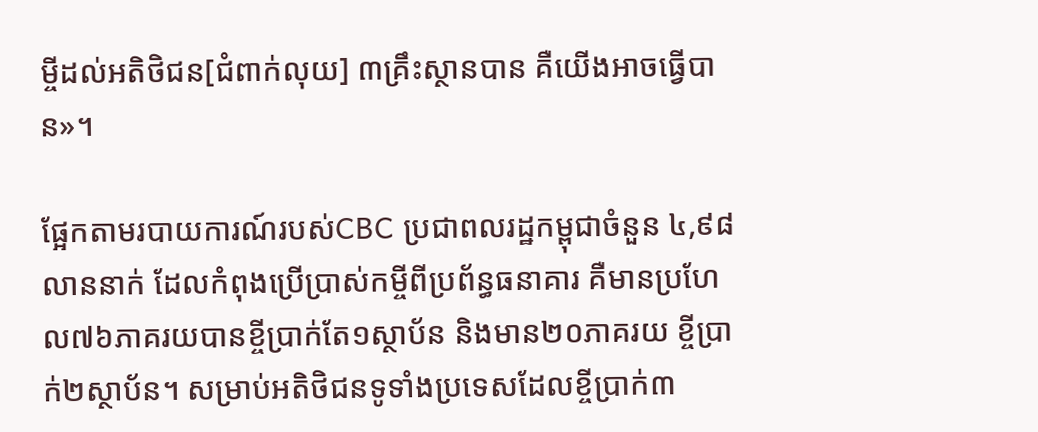ម្ចីដល់អតិថិជន[ជំពាក់លុយ] ៣គ្រឹះស្ថានបាន គឺយើងអាចធ្វើបាន»។

ផ្អែកតាមរបាយការណ៍របស់CBC ប្រជាពលរដ្ឋកម្ពុជាចំនួន ៤,៩៨លាននាក់ ដែលកំពុងប្រើប្រាស់កម្ចីពីប្រព័ន្ធធនាគារ គឺមានប្រហែល៧៦ភាគរយបានខ្ចីប្រាក់តែ១ស្ថាប័ន និងមាន២០ភាគរយ ខ្ចីប្រាក់២ស្ថាប័ន។ សម្រាប់អតិថិជនទូទាំងប្រទេសដែលខ្ចីប្រាក់៣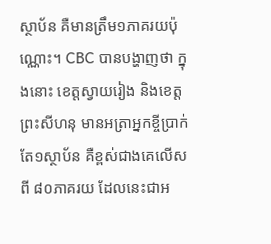ស្ថាប័ន គឺមានត្រឹម១ភាគរយប៉ុណ្ណោះ។ CBC បានបង្ហាញថា ក្នុងនោះ ខេត្តស្វាយរៀង និងខេត្តព្រះសីហនុ មានអត្រាអ្នកខ្ចីប្រាក់តែ១ស្ថាប័ន គឺខ្ពស់ជាងគេលើសពី ៨០ភាគរយ ដែលនេះជាអ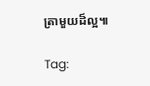ត្រាមួយដ៏ល្អ៕

Tag: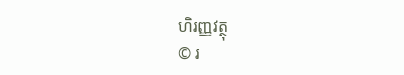ហិរញ្ញវត្ថុ
© រ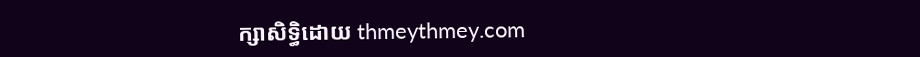ក្សាសិទ្ធិដោយ thmeythmey.com